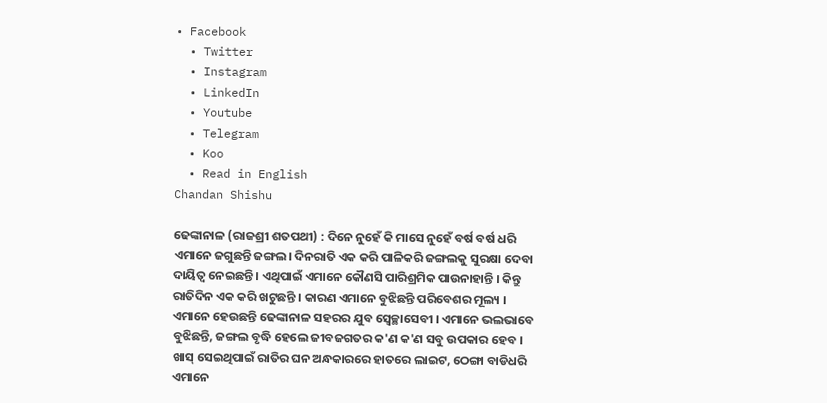• Facebook
  • Twitter
  • Instagram
  • LinkedIn
  • Youtube
  • Telegram
  • Koo
  • Read in English
Chandan Shishu

ଢେଙ୍କାନାଳ (ରାଜଶ୍ରୀ ଶତପଥୀ) : ଦିନେ ନୁହେଁ କି ମାସେ ନୁହେଁ ବର୍ଷ ବର୍ଷ ଧରି ଏମାନେ ଜଗୁଛନ୍ତି ଜଙ୍ଗଲ। ଦିନରାତି ଏକ କରି ପାଳିକରି ଜଙ୍ଗଲକୁ ସୁରକ୍ଷା ଦେବା ଦାୟିତ୍ୱ ନେଇଛନ୍ତି । ଏଥିପାଇଁ ଏମାନେ କୌଣସି ପାରିଶ୍ରମିକ ପାଉନାହାନ୍ତି । କିନ୍ତୁ ରାତିଦିନ ଏକ କରି ଖଟୁଛନ୍ତି । କାରଣ ଏମାନେ ବୁଝିଛନ୍ତି ପରିବେଶର ମୂଲ୍ୟ । ଏମାନେ ହେଉଛନ୍ତି ଢେଙ୍କାନାଳ ସହରର ଯୁବ ସ୍ୱେଚ୍ଛାସେବୀ । ଏମାନେ ଭଲଭାବେ ବୁଝିଛନ୍ତି, ଜଙ୍ଗଲ ବୃଦ୍ଧି ହେଲେ ଜୀବଜଗତର କ'ଣ କ'ଣ ସବୁ ଉପକାର ହେବ । ଖାସ୍ ସେଇଥିପାଇଁ ରାତିର ଘନ ଅନ୍ଧକାରରେ ହାତରେ ଲାଇଟ, ଠେଙ୍ଗା ବାଡିଧରି ଏମାନେ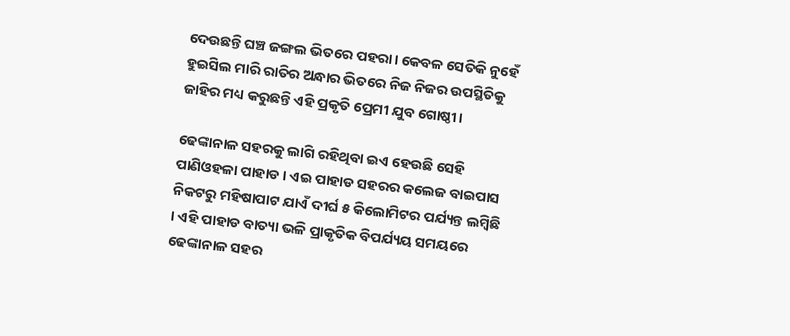ଦେଉଛନ୍ତି ଘଞ୍ଚ ଜଙ୍ଗଲ ଭିତରେ ପହରା। କେବଳ ସେତିକି ନୁହେଁ ହୁଇସିଲ ମାରି ରାତିର ଅନ୍ଧାର ଭିତରେ ନିଜ ନିଜର ଉପସ୍ଥିତିକୁ ଜାହିର ମଧ୍ୟ କରୁଛନ୍ତି ଏହି ପ୍ରକୃତି ପ୍ରେମୀ ଯୁବ ଗୋଷ୍ଠୀ।

ଢେଙ୍କାନାଳ ସହରକୁ ଲାଗି ରହିଥିବା ଇଏ ହେଉଛି ସେହି ପାଣିଓହଳା ପାହାଡ । ଏଇ ପାହାଡ ସହରର କଲେଜ ବାଇପାସ ନିକଟରୁ ମହିଷାପାଟ ଯାଏଁ ଦୀର୍ଘ ୫ କିଲୋମିଟର ପର୍ଯ୍ୟନ୍ତ ଲମ୍ୱିଛି । ଏହି ପାହାଡ ବାତ୍ୟା ଭଳି ପ୍ରାକୃତିକ ବିପର୍ଯ୍ୟୟ ସମୟରେ ଢେଙ୍କାନାଳ ସହର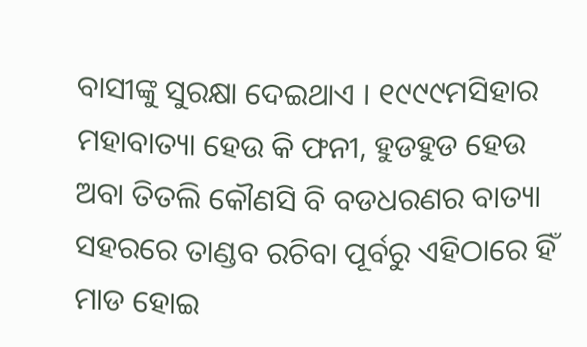ବାସୀଙ୍କୁ ସୁରକ୍ଷା ଦେଇଥାଏ । ୧୯୯୯ମସିହାର ମହାବାତ୍ୟା ହେଉ କି ଫନୀ, ହୁଡହୁଡ ହେଉ ଅବା ତିତଲି କୌଣସି ବି ବଡଧରଣର ବାତ୍ୟା ସହରରେ ତାଣ୍ଡବ ରଚିବା ପୂର୍ବରୁ ଏହିଠାରେ ହିଁ ମାଡ ହୋଇ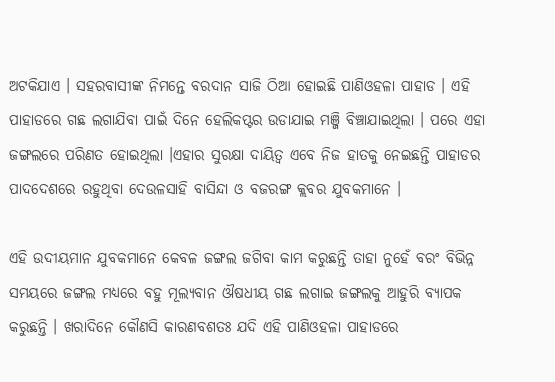ଅଟକିଯାଏ । ସହରବାସୀଙ୍କ ନିମନ୍ତେ ବରଦାନ ସାଜି ଠିଆ ହୋଇଛି ପାଣିଓହଳା ପାହାଡ । ଏହି ପାହାଡରେ ଗଛ ଲଗାଯିବା ପାଇଁ ଦିନେ ହେଲିକପ୍ଟର ଉଡାଯାଇ ମଞ୍ଜି ବିଞ୍ଚାଯାଇଥିଲା । ପରେ ଏହା ଜଙ୍ଗଲରେ ପରିଣତ ହୋଇଥିଲା ।ଏହାର ସୁରକ୍ଷା ଦାୟିତ୍ୱ ଏବେ ନିଜ ହାତକୁ ନେଇଛନ୍ତି ପାହାଡର ପାଦଦେଶରେ ରହୁଥିବା ଦେଉଳସାହି ବାସିନ୍ଦା ଓ ବଜରଙ୍ଗ କ୍ଲବର ଯୁବକମାନେ ।

ଏହି ଉଦୀୟମାନ ଯୁବକମାନେ କେବଳ ଜଙ୍ଗଲ ଜଗିବା କାମ କରୁଛନ୍ତି ତାହା ନୁହେଁ ବରଂ ବିଭିନ୍ନ ସମୟରେ ଜଙ୍ଗଲ ମଧ୍ୟରେ ବହୁ ମୂଲ୍ୟବାନ ଔଷଧୀୟ ଗଛ ଲଗାଇ ଜଙ୍ଗଲକୁ ଆହୁରି ବ୍ୟାପକ କରୁଛନ୍ତି । ଖରାଦିନେ କୌଣସି କାରଣବଶତଃ ଯଦି ଏହି ପାଣିଓହଳା ପାହାଡରେ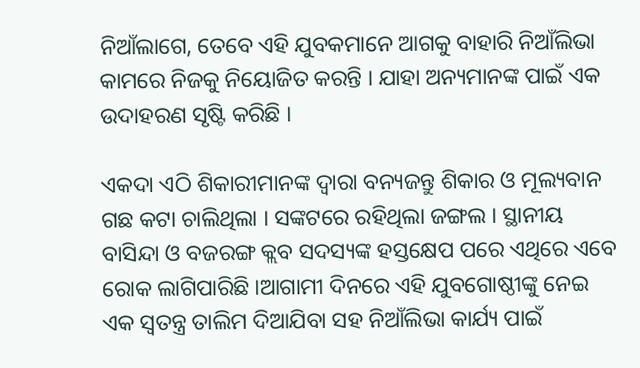ନିଆଁଲାଗେ, ତେବେ ଏହି ଯୁବକମାନେ ଆଗକୁ ବାହାରି ନିଆଁଲିଭା କାମରେ ନିଜକୁ ନିୟୋଜିତ କରନ୍ତି । ଯାହା ଅନ୍ୟମାନଙ୍କ ପାଇଁ ଏକ ଉଦାହରଣ ସୃଷ୍ଟି କରିଛି ।

ଏକଦା ଏଠି ଶିକାରୀମାନଙ୍କ ଦ୍ୱାରା ବନ୍ୟଜନ୍ତୁ ଶିକାର ଓ ମୂଲ୍ୟବାନ ଗଛ କଟା ଚାଲିଥିଲା । ସଙ୍କଟରେ ରହିଥିଲା ଜଙ୍ଗଲ । ସ୍ଥାନୀୟ ବାସିନ୍ଦା ଓ ବଜରଙ୍ଗ କ୍ଲବ ସଦସ୍ୟଙ୍କ ହସ୍ତକ୍ଷେପ ପରେ ଏଥିରେ ଏବେ ରୋକ ଲାଗିପାରିଛି ।ଆଗାମୀ ଦିନରେ ଏହି ଯୁବଗୋଷ୍ଠୀଙ୍କୁ ନେଇ ଏକ ସ୍ୱତନ୍ତ୍ର ତାଲିମ ଦିଆଯିବା ସହ ନିଆଁଲିଭା କାର୍ଯ୍ୟ ପାଇଁ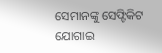ସେମାନଙ୍କୁ ସେଫ୍ଟିକିଟ ଯୋଗାଇ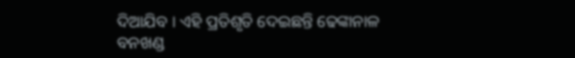ଦିଆଯିବ । ଏହି ପ୍ରତିଶୃତି ଦେଇଛନ୍ତି ଢେଙ୍କାନାଳ ବନଖଣ୍ଡ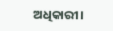ଅଧିକାରୀ।